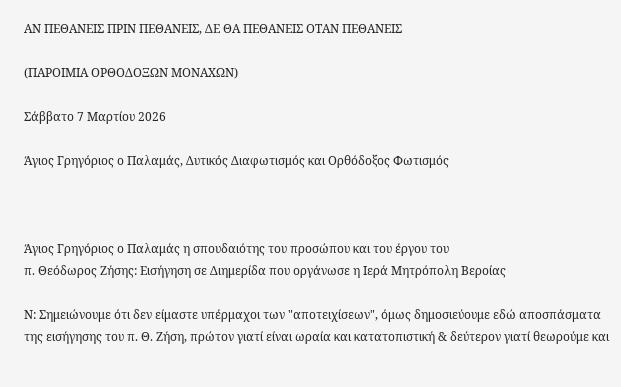ΑΝ ΠΕΘΑΝΕΙΣ ΠΡΙΝ ΠΕΘΑΝΕΙΣ, ΔΕ ΘΑ ΠΕΘΑΝΕΙΣ ΟΤΑΝ ΠΕΘΑΝΕΙΣ

(ΠΑΡΟΙΜΙΑ ΟΡΘΟΔΟΞΩΝ ΜΟΝΑΧΩΝ)

Σάββατο 7 Μαρτίου 2026

Άγιος Γρηγόριος ο Παλαμάς, Δυτικός Διαφωτισμός και Ορθόδοξος Φωτισμός



Άγιος Γρηγόριος ο Παλαμάς η σπουδαιότης του προσώπου και του έργου του
π. Θεόδωρος Ζήσης: Εισήγηση σε Διημερίδα που οργάνωσε η Ιερά Μητρόπολη Βεροίας

Ν: Σημειώνουμε ότι δεν είμαστε υπέρμαχοι των "αποτειχίσεων", όμως δημοσιεύουμε εδώ αποσπάσματα της εισήγησης του π. Θ. Ζήση, πρώτον γιατί είναι ωραία και κατατοπιστική & δεύτερον γιατί θεωρούμε και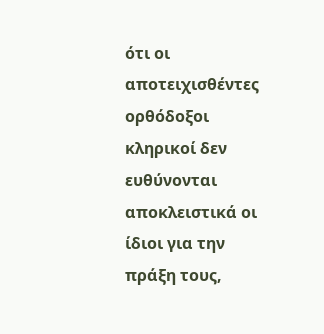ότι οι αποτειχισθέντες ορθόδοξοι κληρικοί δεν ευθύνονται αποκλειστικά οι ίδιοι για την πράξη τους,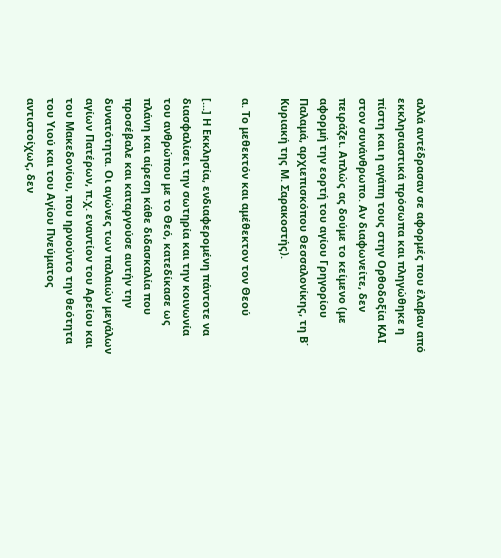αλλά αντέδρασαν σε αφορμές που έλαβαν από εκκλησιαστικά πρόσωπα και πληγώθηκε η πίστη και η αγάπη τους στην Ορθοδοξία ΚΑΙ στον συνάνθρωπο. Αν διαφωνείτε, δεν πειράζει. Απλώς ας δούμε το κείμενο (με αφορμή την εορτή του αγίου Γρηγορίου Παλαμά, αρχιεπισκόπου Θεσσαλονίκης, τη Β΄ Κυριακή της Μ. Σαρακοστής).

α. Το μεθεκτόν και αμέθεκτον τον Θεού

[...] Η Εκκλησία, ενδιαφερομένη πάντοτε να διασφαλίσει την σωτηρία και την κοινωνία του ανθρώπου με το Θεό, κατεδίκασε ως πλάνη και αίρεση κάθε διδασκαλία που προσέβαλε και καταργούσε αυτήν την δυνατότητα. Οι αγώνες των παλαιών μεγάλων αγίων Πατέρων, π.χ. εναντίον του Αρείου και του Μακεδονίου, που ηρνούντο την θεότητα του Υιού και του Αγίου Πνεύματος αντιστοίχως, δεν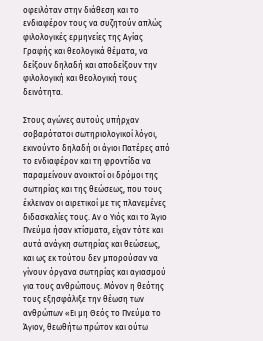οφειλόταν στην διάθεση και το ενδιαφέρον τους να συζητούν απλώς φιλολογικές ερμηνείες της Αγίας Γραφής και θεολογικά θέματα, να δείξουν δηλαδή και αποδείξουν την φιλολογική και θεολογική τους δεινότητα.

Στους αγώνες αυτούς υπήρχαν σοβαρότατοι σωτηριολογικοί λόγοι, εκινούντο δηλαδή οι άγιοι Πατέρες από το ενδιαφέρον και τη φροντίδα να παραμείνουν ανοικτοί οι δρόμοι της σωτηρίας και της θεώσεως, που τους έκλειναν οι αιρετικοί με τις πλανεμένες διδασκαλίες τους. Αν ο Υιός και το Άγιο Πνεύμα ήσαν κτίσματα, είχαν τότε και αυτά ανάγκη σωτηρίας και θεώσεως, και ως εκ τούτου δεν μπορούσαν να γίνουν όργανα σωτηρίας και αγιασμού για τους ανθρώπους. Μόνον η θεότης τους εξησφάλιξε την θέωση των ανθρώπων «Ει μη Θεός το Πνεύμα το Άγιον, θεωθήτω πρώτον και ούτω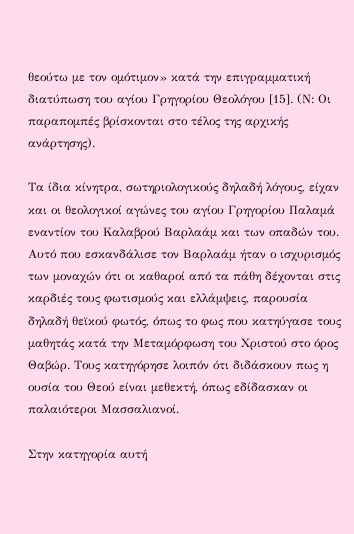θεούτω με τον ομότιμον» κατά την επιγραμματική διατύπωση του αγίου Γρηγορίου Θεολόγου [15]. (Ν: Οι παραπομπές βρίσκονται στο τέλος της αρχικής ανάρτησης).

Τα ίδια κίνητρα, σωτηριολογικούς δηλαδή λόγους, είχαν και οι θεολογικοί αγώνες του αγίου Γρηγορίου Παλαμά εναντίον του Καλαβρού Βαρλαάμ και των οπαδών του. Αυτό που εσκανδάλισε τον Βαρλαάμ ήταν ο ισχυρισμός των μοναχών ότι οι καθαροί από τα πάθη δέχονται στις καρδιές τους φωτισμούς και ελλάμψεις, παρουσία δηλαδή θεϊκού φωτός, όπως το φως που κατηύγασε τους μαθητάς κατά την Μεταμόρφωση του Χριστού στο όρος Θαβώρ. Τους κατηγόρησε λοιπόν ότι διδάσκουν πως η ουσία του Θεού είναι μεθεκτή, όπως εδίδασκαν οι παλαιότεροι Μασσαλιανοί.

Στην κατηγορία αυτή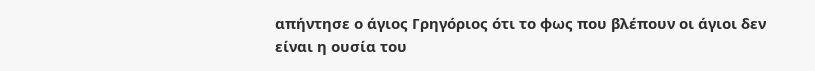απήντησε ο άγιος Γρηγόριος ότι το φως που βλέπουν οι άγιοι δεν είναι η ουσία του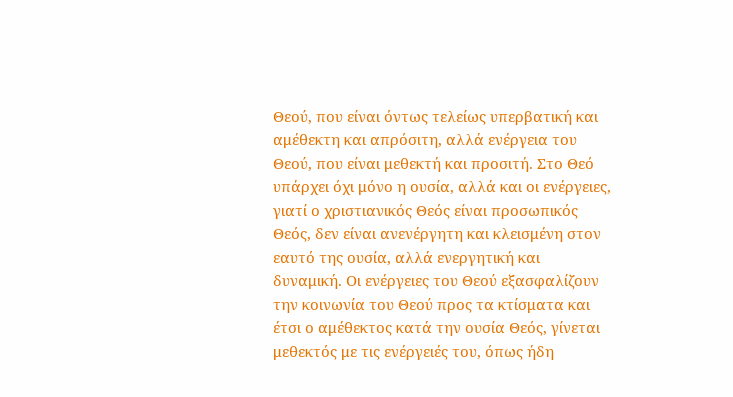Θεού, που είναι όντως τελείως υπερβατική και αμέθεκτη και απρόσιτη, αλλά ενέργεια του Θεού, που είναι μεθεκτή και προσιτή. Στο Θεό υπάρχει όχι μόνο η ουσία, αλλά και οι ενέργειες, γιατί ο χριστιανικός Θεός είναι προσωπικός Θεός, δεν είναι ανενέργητη και κλεισμένη στον εαυτό της ουσία, αλλά ενεργητική και δυναμική. Οι ενέργειες του Θεού εξασφαλίζουν την κοινωνία του Θεού προς τα κτίσματα και έτσι ο αμέθεκτος κατά την ουσία Θεός, γίνεται μεθεκτός με τις ενέργειές του, όπως ήδη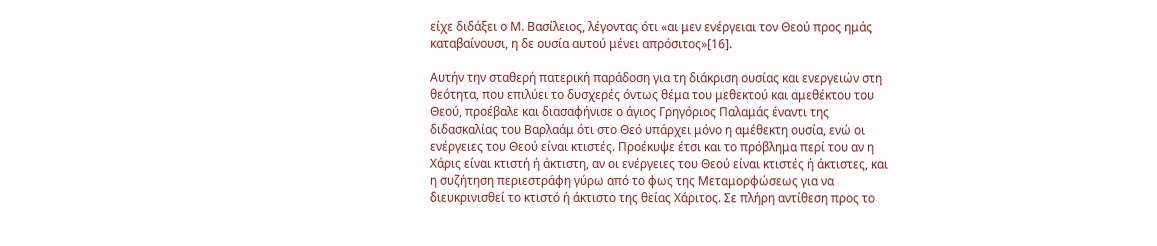είχε διδάξει ο Μ. Βασίλειος, λέγοντας ότι «αι μεν ενέργειαι τον Θεού προς ημάς καταβαίνουσι, η δε ουσία αυτού μένει απρόσιτος»[16].

Αυτήν την σταθερή πατερική παράδοση για τη διάκριση ουσίας και ενεργειών στη θεότητα, που επιλύει το δυσχερές όντως θέμα του μεθεκτού και αμεθέκτου του Θεού, προέβαλε και διασαφήνισε ο άγιος Γρηγόριος Παλαμάς έναντι της διδασκαλίας του Βαρλαάμ ότι στο Θεό υπάρχει μόνο η αμέθεκτη ουσία, ενώ οι ενέργειες του Θεού είναι κτιστές. Προέκυψε έτσι και το πρόβλημα περί του αν η Χάρις είναι κτιστή ή άκτιστη, αν οι ενέργειες του Θεού είναι κτιστές ή άκτιστες, και η συζήτηση περιεστράφη γύρω από το φως της Μεταμορφώσεως για να διευκρινισθεί το κτιστό ή άκτιστο της θείας Χάριτος. Σε πλήρη αντίθεση προς το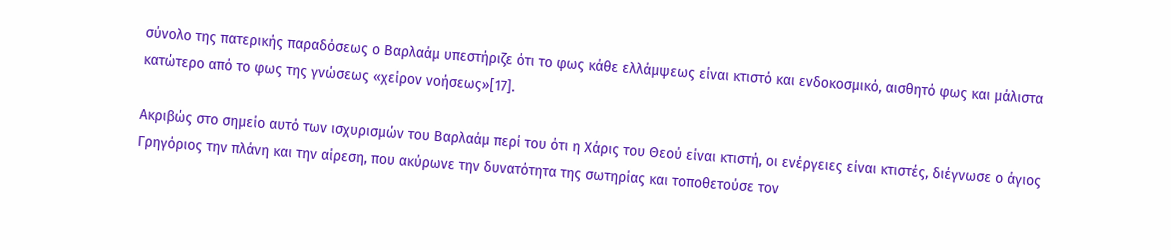σύνολο της πατερικής παραδόσεως ο Βαρλαάμ υπεστήριζε ότι το φως κάθε ελλάμψεως είναι κτιστό και ενδοκοσμικό, αισθητό φως και μάλιστα κατώτερο από το φως της γνώσεως «χείρον νοήσεως»[17].

Ακριβώς στο σημείο αυτό των ισχυρισμών του Βαρλαάμ περί του ότι η Χάρις του Θεού είναι κτιστή, οι ενέργειες είναι κτιστές, διέγνωσε ο άγιος Γρηγόριος την πλάνη και την αίρεση, που ακύρωνε την δυνατότητα της σωτηρίας και τοποθετούσε τον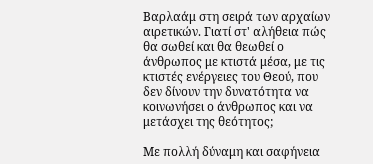Βαρλαάμ στη σειρά των αρχαίων αιρετικών. Γιατί στ' αλήθεια πώς θα σωθεί και θα θεωθεί ο άνθρωπος με κτιστά μέσα, με τις κτιστές ενέργειες του Θεού, που δεν δίνουν την δυνατότητα να κοινωνήσει ο άνθρωπος και να μετάσχει της θεότητος;

Με πολλή δύναμη και σαφήνεια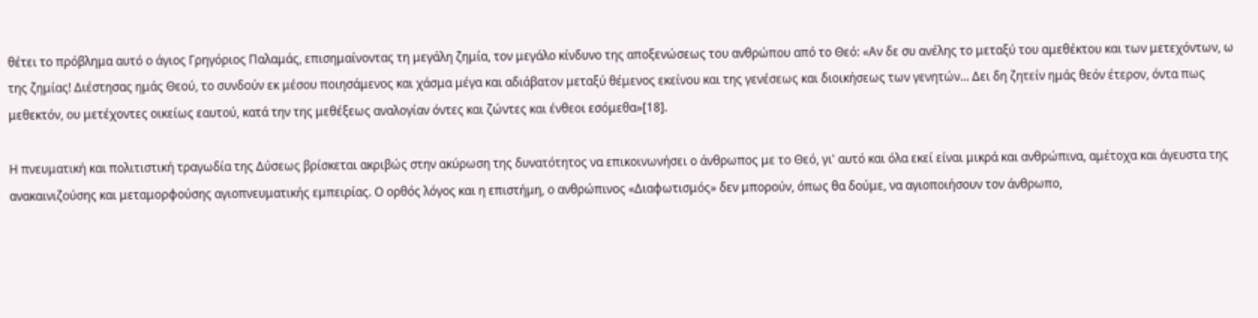θέτει το πρόβλημα αυτό ο άγιος Γρηγόριος Παλαμάς, επισημαίνοντας τη μεγάλη ζημία, τον μεγάλο κίνδυνο της αποξενώσεως του ανθρώπου από το Θεό: «Αν δε συ ανέλης το μεταξύ του αμεθέκτου και των μετεχόντων, ω της ζημίας! Διέστησας ημάς Θεού, το συνδούν εκ μέσου ποιησάμενος και χάσμα μέγα και αδιάβατον μεταξύ θέμενος εκείνου και της γενέσεως και διοικήσεως των γενητών... Δει δη ζητείν ημάς θεόν έτερον, όντα πως μεθεκτόν, ου μετέχοντες οικείως εαυτού, κατά την της μεθέξεως αναλογίαν όντες και ζώντες και ένθεοι εσόμεθα»[18].

Η πνευματική και πολιτιστική τραγωδία της Δύσεως βρίσκεται ακριβώς στην ακύρωση της δυνατότητος να επικοινωνήσει ο άνθρωπος με το Θεό, γι' αυτό και όλα εκεί είναι μικρά και ανθρώπινα, αμέτοχα και άγευστα της ανακαινιζούσης και μεταμορφούσης αγιοπνευματικής εμπειρίας. Ο ορθός λόγος και η επιστήμη, ο ανθρώπινος «Διαφωτισμός» δεν μπορούν, όπως θα δούμε, να αγιοποιήσουν τον άνθρωπο,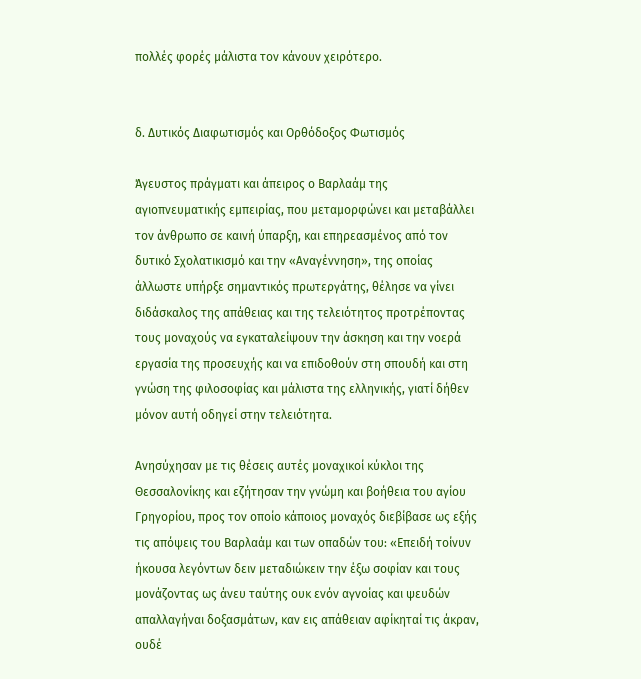πολλές φορές μάλιστα τον κάνουν χειρότερο.


δ. Δυτικός Διαφωτισμός και Ορθόδοξος Φωτισμός

Άγευστος πράγματι και άπειρος ο Βαρλαάμ της αγιοπνευματικής εμπειρίας, που μεταμορφώνει και μεταβάλλει τον άνθρωπο σε καινή ύπαρξη, και επηρεασμένος από τον δυτικό Σχολατικισμό και την «Αναγέννηση», της οποίας άλλωστε υπήρξε σημαντικός πρωτεργάτης, θέλησε να γίνει διδάσκαλος της απάθειας και της τελειότητος προτρέποντας τους μοναχούς να εγκαταλείψουν την άσκηση και την νοερά εργασία της προσευχής και να επιδοθούν στη σπουδή και στη γνώση της φιλοσοφίας και μάλιστα της ελληνικής, γιατί δήθεν μόνον αυτή οδηγεί στην τελειότητα.

Ανησύχησαν με τις θέσεις αυτές μοναχικοί κύκλοι της Θεσσαλονίκης και εζήτησαν την γνώμη και βοήθεια του αγίου Γρηγορίου, προς τον οποίο κάποιος μοναχός διεβίβασε ως εξής τις απόψεις του Βαρλαάμ και των οπαδών του: «Επειδή τοίνυν ήκουσα λεγόντων δειν μεταδιώκειν την έξω σοφίαν και τους μονάζοντας ως άνευ ταύτης ουκ ενόν αγνοίας και ψευδών απαλλαγήναι δοξασμάτων, καν εις απάθειαν αφίκηταί τις άκραν, ουδέ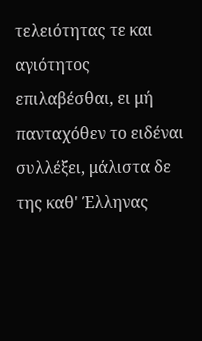τελειότητας τε και αγιότητος επιλαβέσθαι, ει μή πανταχόθεν το ειδέναι συλλέξει, μάλιστα δε της καθ' Έλληνας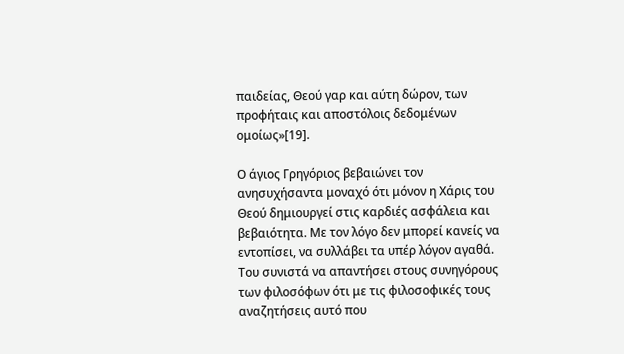παιδείας, Θεού γαρ και αύτη δώρον, των προφήταις και αποστόλοις δεδομένων ομοίως»[19].

Ο άγιος Γρηγόριος βεβαιώνει τον ανησυχήσαντα μοναχό ότι μόνον η Χάρις του Θεού δημιουργεί στις καρδιές ασφάλεια και βεβαιότητα. Με τον λόγο δεν μπορεί κανείς να εντοπίσει, να συλλάβει τα υπέρ λόγον αγαθά. Του συνιστά να απαντήσει στους συνηγόρους των φιλοσόφων ότι με τις φιλοσοφικές τους αναζητήσεις αυτό που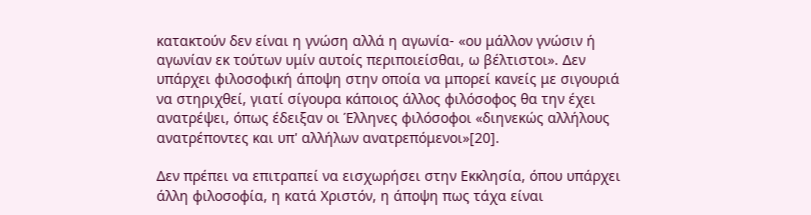κατακτούν δεν είναι η γνώση αλλά η αγωνία- «ου μάλλον γνώσιν ή αγωνίαν εκ τούτων υμίν αυτοίς περιποιείσθαι, ω βέλτιστοι». Δεν υπάρχει φιλοσοφική άποψη στην οποία να μπορεί κανείς με σιγουριά να στηριχθεί, γιατί σίγουρα κάποιος άλλος φιλόσοφος θα την έχει ανατρέψει, όπως έδειξαν οι Έλληνες φιλόσοφοι «διηνεκώς αλλήλους ανατρέποντες και υπ' αλλήλων ανατρεπόμενοι»[20].

Δεν πρέπει να επιτραπεί να εισχωρήσει στην Εκκλησία, όπου υπάρχει άλλη φιλοσοφία, η κατά Χριστόν, η άποψη πως τάχα είναι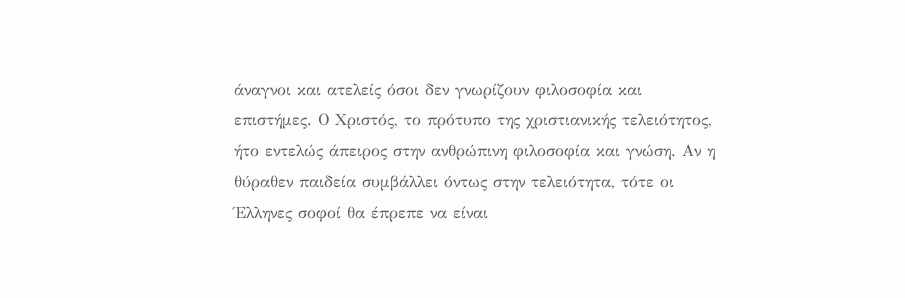άναγνοι και ατελείς όσοι δεν γνωρίζουν φιλοσοφία και επιστήμες. Ο Χριστός, το πρότυπο της χριστιανικής τελειότητος, ήτο εντελώς άπειρος στην ανθρώπινη φιλοσοφία και γνώση. Αν η θύραθεν παιδεία συμβάλλει όντως στην τελειότητα, τότε οι Έλληνες σοφοί θα έπρεπε να είναι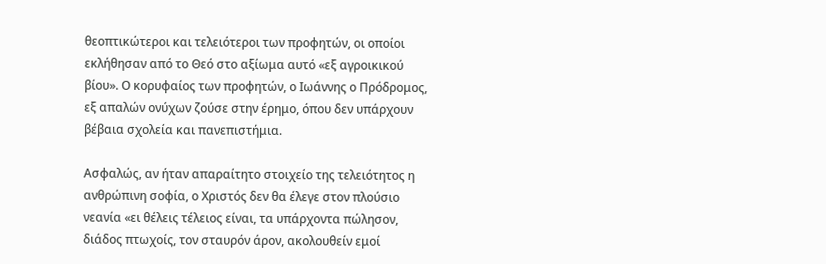θεοπτικώτεροι και τελειότεροι των προφητών, οι οποίοι εκλήθησαν από το Θεό στο αξίωμα αυτό «εξ αγροικικού βίου». Ο κορυφαίος των προφητών, ο Ιωάννης ο Πρόδρομος, εξ απαλών ονύχων ζούσε στην έρημο, όπου δεν υπάρχουν βέβαια σχολεία και πανεπιστήμια.

Ασφαλώς, αν ήταν απαραίτητο στοιχείο της τελειότητος η ανθρώπινη σοφία, ο Χριστός δεν θα έλεγε στον πλούσιο νεανία «ει θέλεις τέλειος είναι, τα υπάρχοντα πώλησον, διάδος πτωχοίς, τον σταυρόν άρον, ακολουθείν εμοί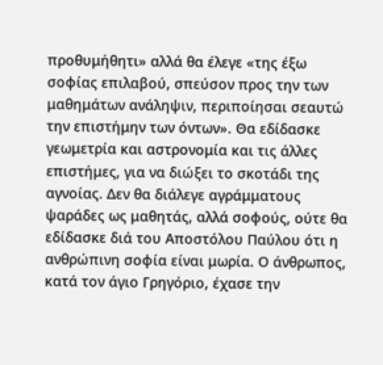προθυμήθητι» αλλά θα έλεγε «της έξω σοφίας επιλαβού, σπεύσον προς την των μαθημάτων ανάληψιν, περιποίησαι σεαυτώ την επιστήμην των όντων». Θα εδίδασκε γεωμετρία και αστρονομία και τις άλλες επιστήμες, για να διώξει το σκοτάδι της αγνοίας. Δεν θα διάλεγε αγράμματους ψαράδες ως μαθητάς, αλλά σοφούς, ούτε θα εδίδασκε διά του Αποστόλου Παύλου ότι η ανθρώπινη σοφία είναι μωρία. Ο άνθρωπος, κατά τον άγιο Γρηγόριο, έχασε την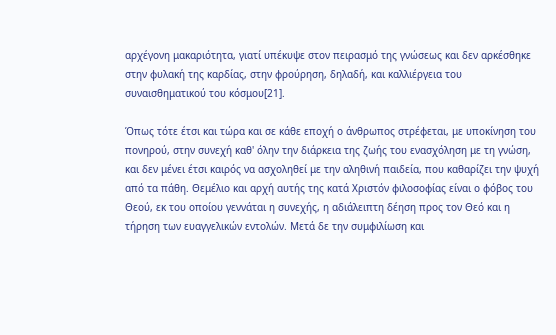αρχέγονη μακαριότητα, γιατί υπέκυψε στον πειρασμό της γνώσεως και δεν αρκέσθηκε στην φυλακή της καρδίας, στην φρούρηση, δηλαδή, και καλλιέργεια του συναισθηματικού του κόσμου[21].

Όπως τότε έτσι και τώρα και σε κάθε εποχή ο άνθρωπος στρέφεται, με υποκίνηση του πονηρού, στην συνεχή καθ' όλην την διάρκεια της ζωής του ενασχόληση με τη γνώση, και δεν μένει έτσι καιρός να ασχοληθεί με την αληθινή παιδεία, που καθαρίζει την ψυχή από τα πάθη. Θεμέλιο και αρχή αυτής της κατά Χριστόν φιλοσοφίας είναι ο φόβος του Θεού, εκ του οποίου γεννάται η συνεχής, η αδιάλειπτη δέηση προς τον Θεό και η τήρηση των ευαγγελικών εντολών. Μετά δε την συμφιλίωση και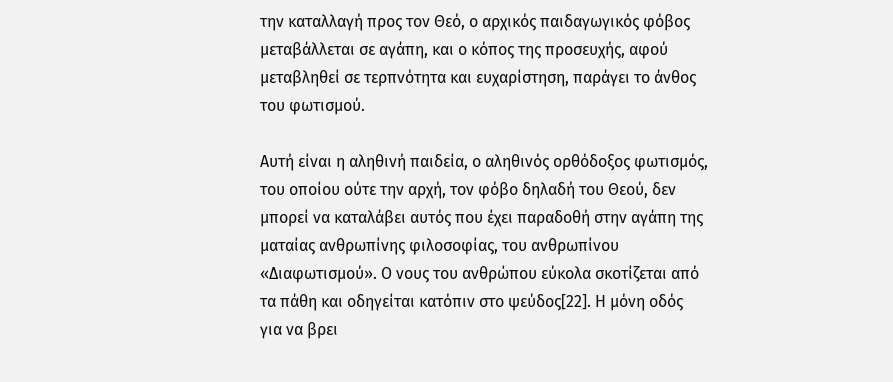την καταλλαγή προς τον Θεό, ο αρχικός παιδαγωγικός φόβος μεταβάλλεται σε αγάπη, και ο κόπος της προσευχής, αφού μεταβληθεί σε τερπνότητα και ευχαρίστηση, παράγει το άνθος του φωτισμού.

Αυτή είναι η αληθινή παιδεία, ο αληθινός ορθόδοξος φωτισμός, του οποίου ούτε την αρχή, τον φόβο δηλαδή του Θεού, δεν μπορεί να καταλάβει αυτός που έχει παραδοθή στην αγάπη της ματαίας ανθρωπίνης φιλοσοφίας, του ανθρωπίνου «Διαφωτισμού». Ο νους του ανθρώπου εύκολα σκοτίζεται από τα πάθη και οδηγείται κατόπιν στο ψεύδος[22]. Η μόνη οδός για να βρει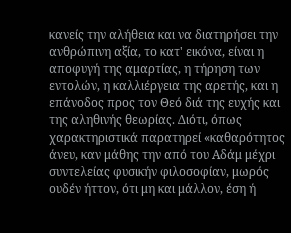κανείς την αλήθεια και να διατηρήσει την ανθρώπινη αξία, το κατ' εικόνα, είναι η αποφυγή της αμαρτίας, η τήρηση των εντολών, η καλλιέργεια της αρετής, και η επάνοδος προς τον Θεό διά της ευχής και της αληθινής θεωρίας. Διότι, όπως χαρακτηριστικά παρατηρεί «καθαρότητος άνευ, καν μάθης την από του Αδάμ μέχρι συντελείας φυσικήν φιλοσοφίαν, μωρός ουδέν ήττον, ότι μη και μάλλον, έση ή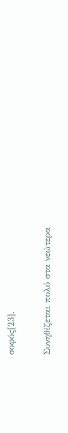σοφός[23].

Συνηθίζεται πολύ στα νεώτερα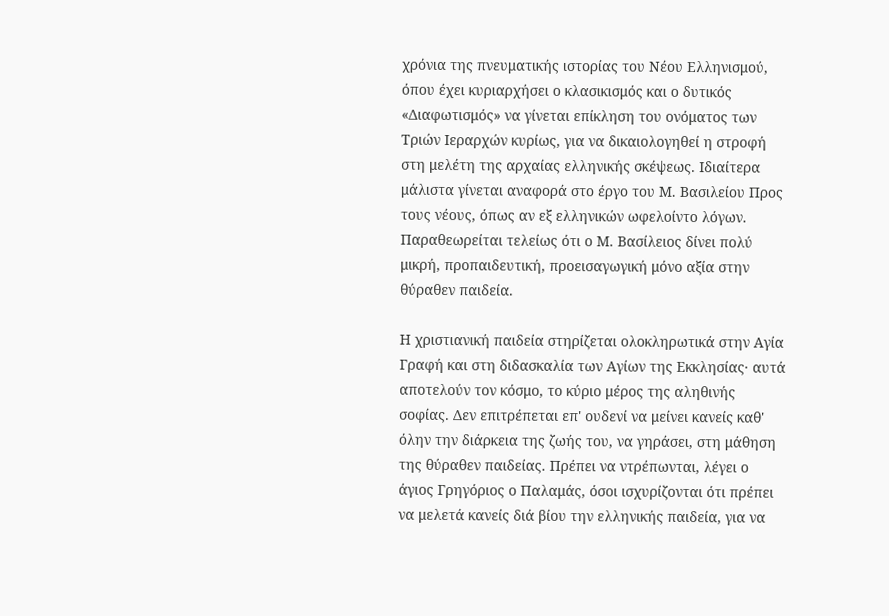χρόνια της πνευματικής ιστορίας του Νέου Ελληνισμού, όπου έχει κυριαρχήσει ο κλασικισμός και ο δυτικός «Διαφωτισμός» να γίνεται επίκληση του ονόματος των Τριών Ιεραρχών κυρίως, για να δικαιολογηθεί η στροφή στη μελέτη της αρχαίας ελληνικής σκέψεως. Ιδιαίτερα μάλιστα γίνεται αναφορά στο έργο του Μ. Βασιλείου Προς τους νέους, όπως αν εξ ελληνικών ωφελοίντο λόγων. Παραθεωρείται τελείως ότι ο Μ. Βασίλειος δίνει πολύ μικρή, προπαιδευτική, προεισαγωγική μόνο αξία στην θύραθεν παιδεία.

Η χριστιανική παιδεία στηρίζεται ολοκληρωτικά στην Αγία Γραφή και στη διδασκαλία των Αγίων της Εκκλησίας· αυτά αποτελούν τον κόσμο, το κύριο μέρος της αληθινής σοφίας. Δεν επιτρέπεται επ' ουδενί να μείνει κανείς καθ' όλην την διάρκεια της ζωής του, να γηράσει, στη μάθηση της θύραθεν παιδείας. Πρέπει να ντρέπωνται, λέγει ο άγιος Γρηγόριος ο Παλαμάς, όσοι ισχυρίζονται ότι πρέπει να μελετά κανείς διά βίου την ελληνικής παιδεία, για να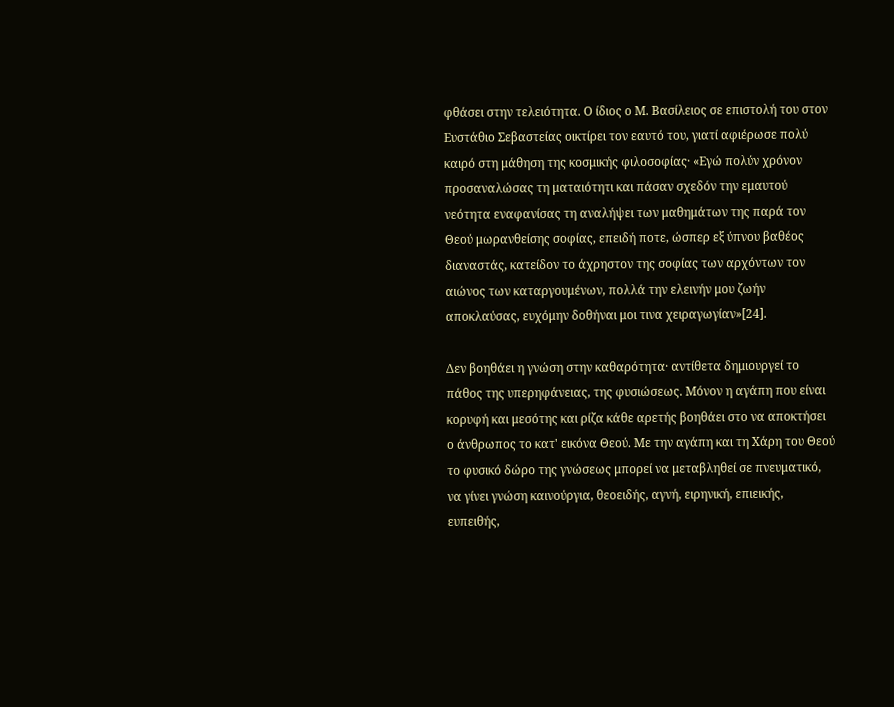φθάσει στην τελειότητα. Ο ίδιος ο Μ. Βασίλειος σε επιστολή του στον Ευστάθιο Σεβαστείας οικτίρει τον εαυτό του, γιατί αφιέρωσε πολύ καιρό στη μάθηση της κοσμικής φιλοσοφίας· «Εγώ πολύν χρόνον προσαναλώσας τη ματαιότητι και πάσαν σχεδόν την εμαυτού νεότητα εναφανίσας τη αναλήψει των μαθημάτων της παρά τον Θεού μωρανθείσης σοφίας, επειδή ποτε, ώσπερ εξ ύπνου βαθέος διαναστάς, κατείδον το άχρηστον της σοφίας των αρχόντων τον αιώνος των καταργουμένων, πολλά την ελεινήν μου ζωήν αποκλαύσας, ευχόμην δοθήναι μοι τινα χειραγωγίαν»[24].

Δεν βοηθάει η γνώση στην καθαρότητα· αντίθετα δημιουργεί το πάθος της υπερηφάνειας, της φυσιώσεως. Μόνον η αγάπη που είναι κορυφή και μεσότης και ρίζα κάθε αρετής βοηθάει στο να αποκτήσει ο άνθρωπος το κατ' εικόνα Θεού. Με την αγάπη και τη Χάρη του Θεού το φυσικό δώρο της γνώσεως μπορεί να μεταβληθεί σε πνευματικό, να γίνει γνώση καινούργια, θεοειδής, αγνή, ειρηνική, επιεικής, ευπειθής,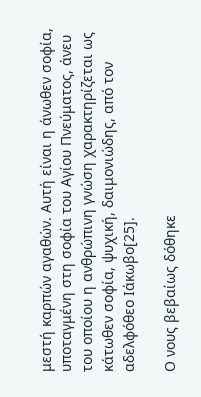μεστή καρπών αγαθών. Αυτή είναι η άνωθεν σοφία, υποταγμένη στη σοφία του Αγίου Πνεύματος, άνευ του οποίου η ανθρώπινη γνώση χαρακτηρίζεται ως κάτωθεν σοφία, ψυχική, δαιμονιώδης, από τον αδελφόθεο Ιάκωβο[25].

Ο νους βεβαίως δόθηκε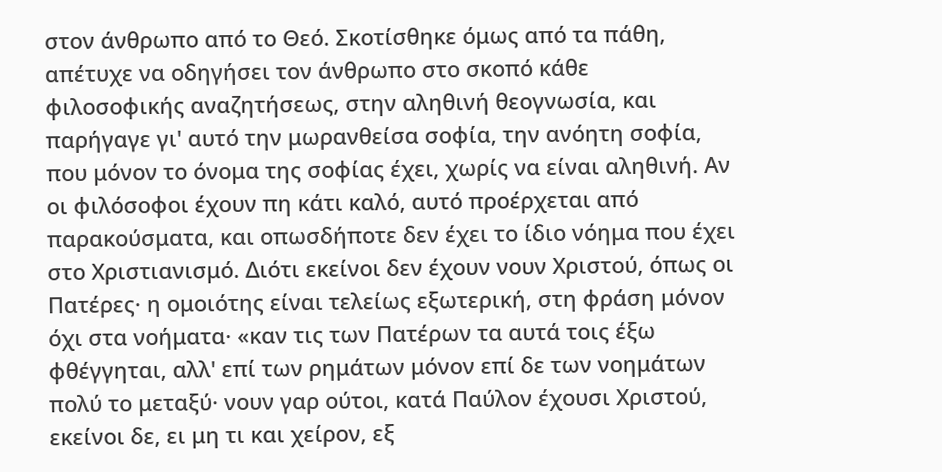στον άνθρωπο από το Θεό. Σκοτίσθηκε όμως από τα πάθη, απέτυχε να οδηγήσει τον άνθρωπο στο σκοπό κάθε φιλοσοφικής αναζητήσεως, στην αληθινή θεογνωσία, και παρήγαγε γι' αυτό την μωρανθείσα σοφία, την ανόητη σοφία, που μόνον το όνομα της σοφίας έχει, χωρίς να είναι αληθινή. Αν οι φιλόσοφοι έχουν πη κάτι καλό, αυτό προέρχεται από παρακούσματα, και οπωσδήποτε δεν έχει το ίδιο νόημα που έχει στο Χριστιανισμό. Διότι εκείνοι δεν έχουν νουν Χριστού, όπως οι Πατέρες· η ομοιότης είναι τελείως εξωτερική, στη φράση μόνον όχι στα νοήματα· «καν τις των Πατέρων τα αυτά τοις έξω φθέγγηται, αλλ' επί των ρημάτων μόνον επί δε των νοημάτων πολύ το μεταξύ· νουν γαρ ούτοι, κατά Παύλον έχουσι Χριστού, εκείνοι δε, ει μη τι και χείρον, εξ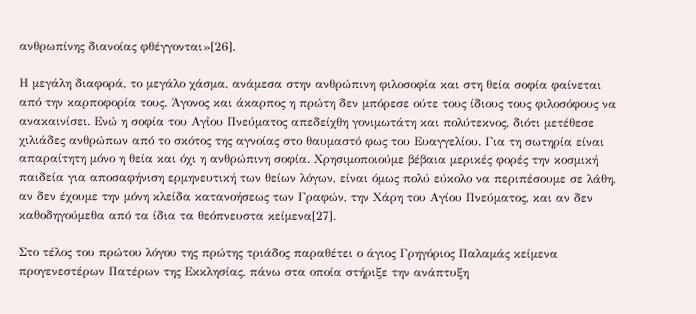ανθρωπίνης διανοίας φθέγγονται»[26].

Η μεγάλη διαφορά, το μεγάλο χάσμα, ανάμεσα στην ανθρώπινη φιλοσοφία και στη θεία σοφία φαίνεται από την καρποφορία τους. Άγονος και άκαρπος η πρώτη δεν μπόρεσε ούτε τους ίδιους τους φιλοσόφους να ανακαινίσει. Ενώ η σοφία του Αγἰου Πνεύματος απεδείχθη γονιμωτάτη και πολύτεκνος, διότι μετέθεσε χιλιάδες ανθρώπων από το σκότος της αγνοίας στο θαυμαστό φως του Ευαγγελίου. Για τη σωτηρία είναι απαραίτητη μόνο η θεία και όχι η ανθρώπινη σοφία. Χρησιμοποιούμε βέβαια μερικές φορές την κοσμική παιδεία για αποσαφήνιση ερμηνευτική των θείων λόγων, είναι όμως πολύ εύκολο να περιπέσουμε σε λάθη, αν δεν έχουμε την μόνη κλείδα κατανοήσεως των Γραφών, την Χάρη του Αγίου Πνεύματος, και αν δεν καθοδηγούμεθα από τα ίδια τα θεόπνευστα κείμενα[27].

Στο τέλος του πρώτου λόγου της πρώτης τριάδος παραθέτει ο άγιος Γρηγόριος Παλαμάς κείμενα προγενεστέρων Πατέρων της Εκκλησίας, πάνω στα οποία στήριξε την ανάπτυξη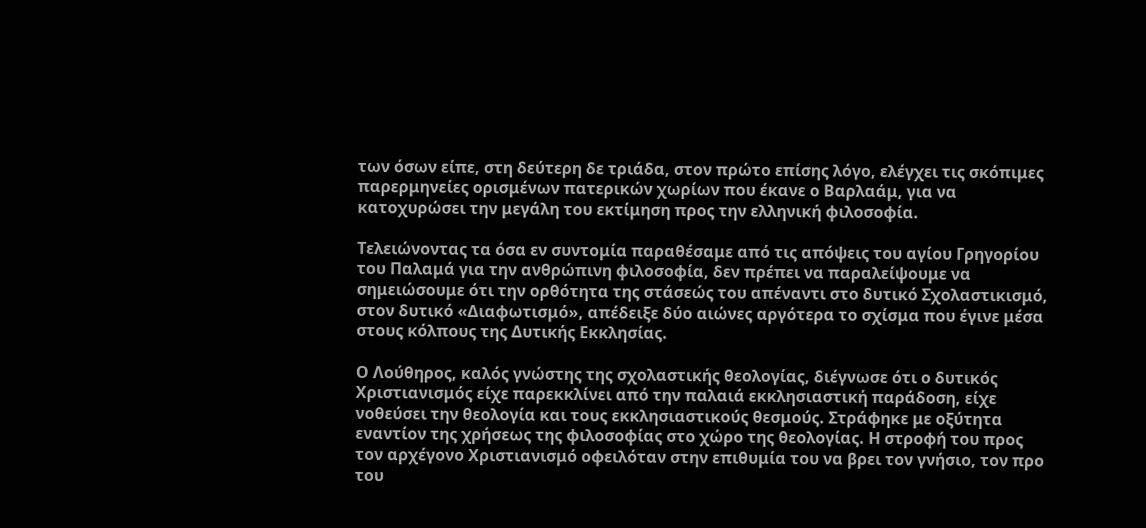των όσων είπε, στη δεύτερη δε τριάδα, στον πρώτο επίσης λόγο, ελέγχει τις σκόπιμες παρερμηνείες ορισμένων πατερικών χωρίων που έκανε ο Βαρλαάμ, για να κατοχυρώσει την μεγάλη του εκτίμηση προς την ελληνική φιλοσοφία.

Τελειώνοντας τα όσα εν συντομία παραθέσαμε από τις απόψεις του αγίου Γρηγορίου του Παλαμά για την ανθρώπινη φιλοσοφία, δεν πρέπει να παραλείψουμε να σημειώσουμε ότι την ορθότητα της στάσεώς του απέναντι στο δυτικό Σχολαστικισμό, στον δυτικό «Διαφωτισμό», απέδειξε δύο αιώνες αργότερα το σχίσμα που έγινε μέσα στους κόλπους της Δυτικής Εκκλησίας.

Ο Λούθηρος, καλός γνώστης της σχολαστικής θεολογίας, διέγνωσε ότι ο δυτικός Χριστιανισμός είχε παρεκκλίνει από την παλαιά εκκλησιαστική παράδοση, είχε νοθεύσει την θεολογία και τους εκκλησιαστικούς θεσμούς. Στράφηκε με οξύτητα εναντίον της χρήσεως της φιλοσοφίας στο χώρο της θεολογίας. Η στροφή του προς τον αρχέγονο Χριστιανισμό οφειλόταν στην επιθυμία του να βρει τον γνήσιο, τον προ του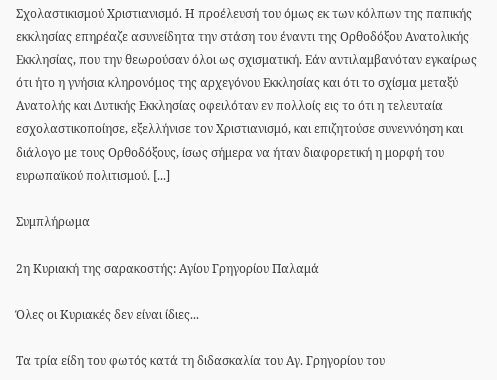Σχολαστικισμού Χριστιανισμό. Η προέλευσή του όμως εκ των κόλπων της παπικής εκκλησίας επηρέαζε ασυνείδητα την στάση του έναντι της Ορθοδόξου Ανατολικής Εκκλησίας, που την θεωρούσαν όλοι ως σχισματική. Εάν αντιλαμβανόταν εγκαίρως ότι ήτο η γνήσια κληρονόμος της αρχεγόνου Εκκλησίας και ότι το σχίσμα μεταξύ Ανατολής και Δυτικής Εκκλησίας οφειλόταν εν πολλοίς εις το ότι η τελευταία εσχολαστικοποίησε, εξελλήνισε τον Χριστιανισμό, και επιζητούσε συνεννόηση και διάλογο με τους Ορθοδόξους, ίσως σήμερα να ήταν διαφορετική η μορφή του ευρωπαϊκού πολιτισμού. [...]

Συμπλήρωμα

2η Κυριακή της σαρακοστής: Αγίου Γρηγορίου Παλαμά

Όλες οι Κυριακές δεν είναι ίδιες...

Τα τρία είδη του φωτός κατά τη διδασκαλία του Αγ. Γρηγορίου του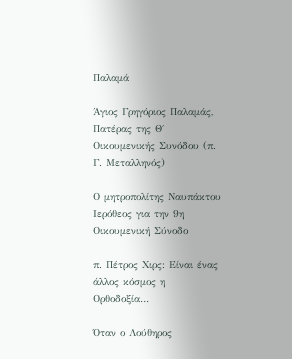Παλαμά

Άγιος Γρηγόριος Παλαμάς, Πατέρας της Θ΄ Οικουμενικής Συνόδου (π. Γ. Μεταλληνός)

Ο μητροπολίτης Ναυπάκτου Ιερόθεος για την 9η Οικουμενική Σύνοδο

π. Πέτρος Χιρς: Είναι ένας άλλος κόσμος η Ορθοδοξία…

Όταν ο Λούθηρος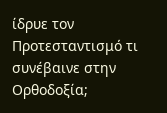ίδρυε τον Προτεσταντισμό τι συνέβαινε στην Ορθοδοξία;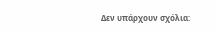Δεν υπάρχουν σχόλια: